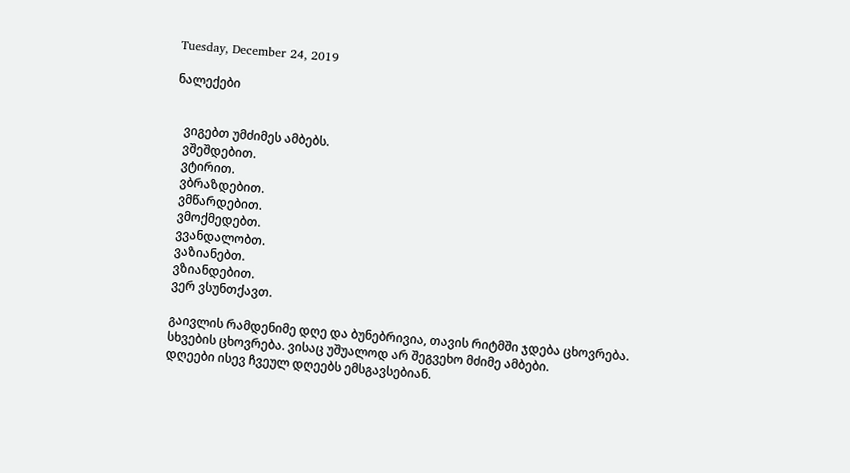Tuesday, December 24, 2019

ნალექები


   ვიგებთ უმძიმეს ამბებს.
   ვშეშდებით.
   ვტირით.
   ვბრაზდებით.
   ვმწარდებით.
   ვმოქმედებთ.
   ვვანდალობთ.
   ვაზიანებთ.
   ვზიანდებით.
   ვერ ვსუნთქავთ.

   გაივლის რამდენიმე დღე და ბუნებრივია, თავის რიტმში ჯდება ცხოვრება.
   სხვების ცხოვრება. ვისაც უშუალოდ არ შეგვეხო მძიმე ამბები.
   დღეები ისევ ჩვეულ დღეებს ემსგავსებიან.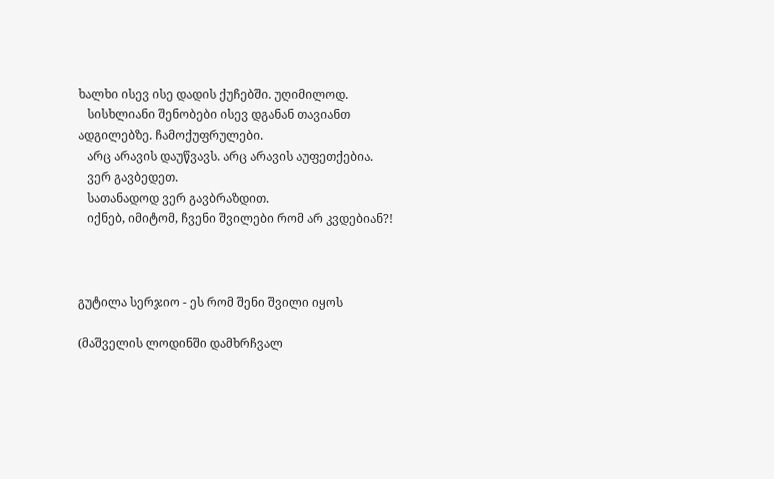ხალხი ისევ ისე დადის ქუჩებში. უღიმილოდ.
   სისხლიანი შენობები ისევ დგანან თავიანთ ადგილებზე. ჩამოქუფრულები.
   არც არავის დაუწვავს. არც არავის აუფეთქებია.
   ვერ გავბედეთ.
   სათანადოდ ვერ გავბრაზდით.
   იქნებ, იმიტომ, ჩვენი შვილები რომ არ კვდებიან?!



გუტილა სერჯიო - ეს რომ შენი შვილი იყოს

(მაშველის ლოდინში დამხრჩვალ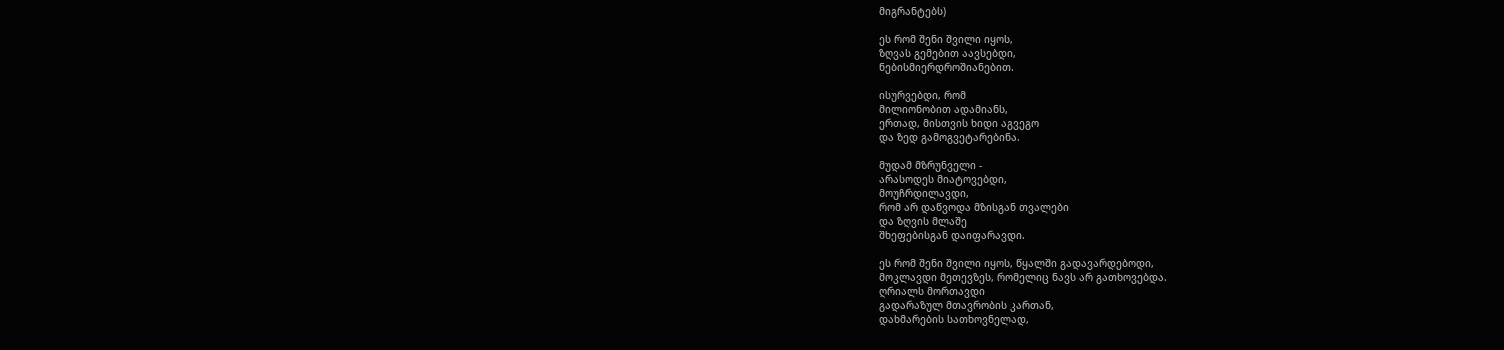მიგრანტებს)

ეს რომ შენი შვილი იყოს,
ზღვას გემებით აავსებდი,
ნებისმიერდროშიანებით.

ისურვებდი, რომ
მილიონობით ადამიანს,
ერთად, მისთვის ხიდი აგვეგო
და ზედ გამოგვეტარებინა.

მუდამ მზრუნველი -
არასოდეს მიატოვებდი,
მოუჩრდილავდი,
რომ არ დაწვოდა მზისგან თვალები
და ზღვის მლაშე
შხეფებისგან დაიფარავდი.

ეს რომ შენი შვილი იყოს, წყალში გადავარდებოდი,
მოკლავდი მეთევზეს, რომელიც ნავს არ გათხოვებდა.
ღრიალს მორთავდი
გადარაზულ მთავრობის კართან,
დახმარების სათხოვნელად,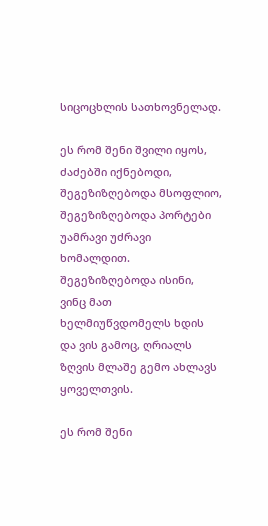სიცოცხლის სათხოვნელად.

ეს რომ შენი შვილი იყოს, ძაძებში იქნებოდი,
შეგეზიზღებოდა მსოფლიო, შეგეზიზღებოდა პორტები
უამრავი უძრავი ხომალდით.
შეგეზიზღებოდა ისინი, ვინც მათ ხელმიუწვდომელს ხდის
და ვის გამოც, ღრიალს
ზღვის მლაშე გემო ახლავს ყოველთვის.

ეს რომ შენი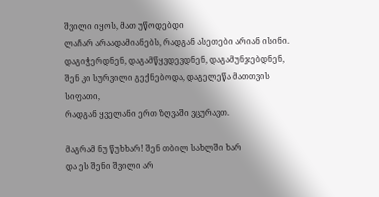შვილი იყოს, მათ უწოდებდი
ლაჩარ არაადამიანებს, რადგან ასეთები არიან ისინი.
დაგიჭერდნენ, დაგამწყვდევდნენ, დაგამუნჯებდნენ,
შენ კი სურვილი გექნებოდა, დაგელეწა მათთვის სიფათი,
რადგან ყველანი ერთ ზღვაში ვცურავთ.

მაგრამ ნუ წუხხარ! შენ თბილ სახლში ხარ
და ეს შენი შვილი არ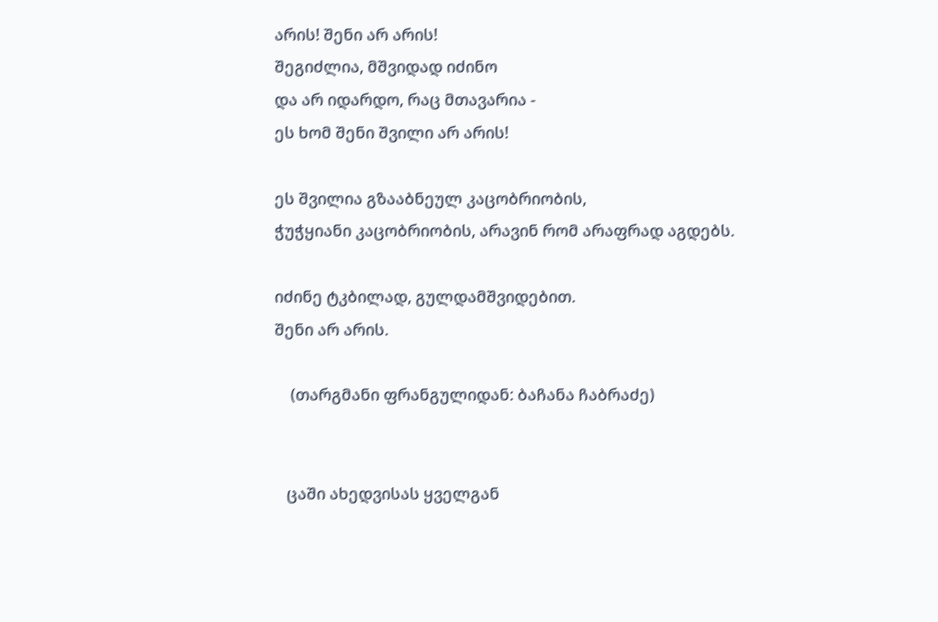არის! შენი არ არის!
შეგიძლია, მშვიდად იძინო
და არ იდარდო, რაც მთავარია -
ეს ხომ შენი შვილი არ არის!

ეს შვილია გზააბნეულ კაცობრიობის,
ჭუჭყიანი კაცობრიობის, არავინ რომ არაფრად აგდებს.

იძინე ტკბილად, გულდამშვიდებით.
შენი არ არის.

    (თარგმანი ფრანგულიდან: ბაჩანა ჩაბრაძე)


   ცაში ახედვისას ყველგან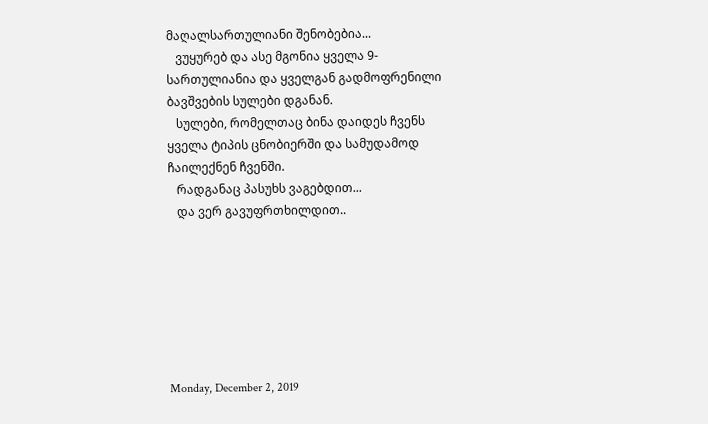მაღალსართულიანი შენობებია...
   ვუყურებ და ასე მგონია ყველა 9-სართულიანია და ყველგან გადმოფრენილი ბავშვების სულები დგანან.
   სულები, რომელთაც ბინა დაიდეს ჩვენს ყველა ტიპის ცნობიერში და სამუდამოდ ჩაილექნენ ჩვენში.
   რადგანაც პასუხს ვაგებდით...
   და ვერ გავუფრთხილდით..







Monday, December 2, 2019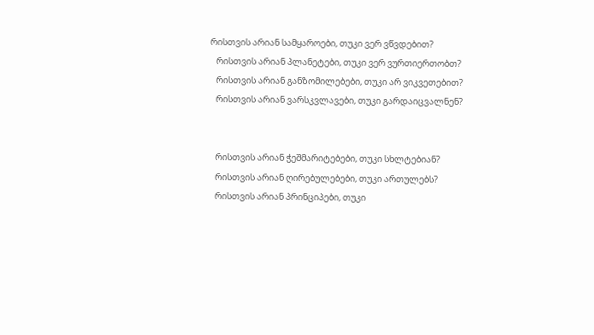რისთვის არიან სამყაროები, თუკი ვერ ვწვდებით?
   რისთვის არიან პლანეტები, თუკი ვერ ვურთიერთობთ?
   რისთვის არიან განზომილებები, თუკი არ ვიკვეთებით?
   რისთვის არიან ვარსკვლავები, თუკი გარდაიცვალნენ?


   რისთვის არიან ჭეშმარიტებები, თუკი სხლტებიან?
   რისთვის არიან ღირებულებები, თუკი ართულებს?
   რისთვის არიან პრინციპები, თუკი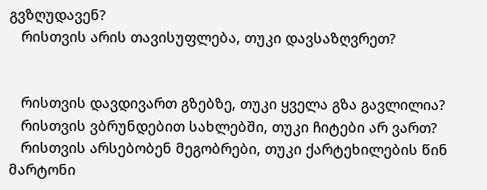გვზღუდავენ?
   რისთვის არის თავისუფლება, თუკი დავსაზღვრეთ?


   რისთვის დავდივართ გზებზე, თუკი ყველა გზა გავლილია?
   რისთვის ვბრუნდებით სახლებში, თუკი ჩიტები არ ვართ?
   რისთვის არსებობენ მეგობრები, თუკი ქარტეხილების წინ მარტონი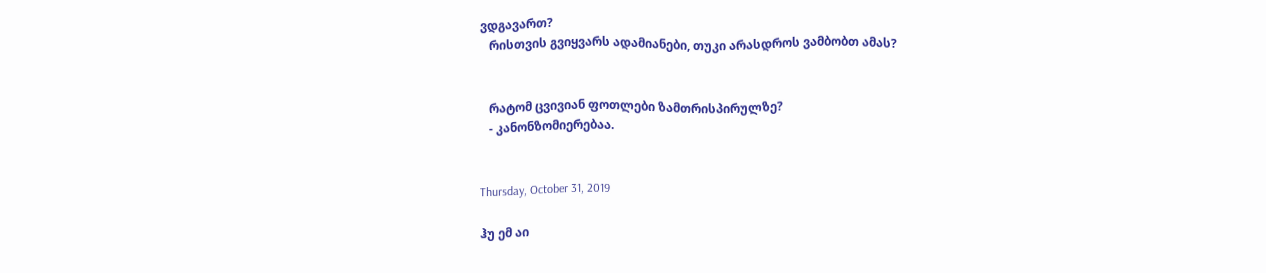ვდგავართ?
   რისთვის გვიყვარს ადამიანები, თუკი არასდროს ვამბობთ ამას?


   რატომ ცვივიან ფოთლები ზამთრისპირულზე?
   - კანონზომიერებაა.


Thursday, October 31, 2019

ჰუ ემ აი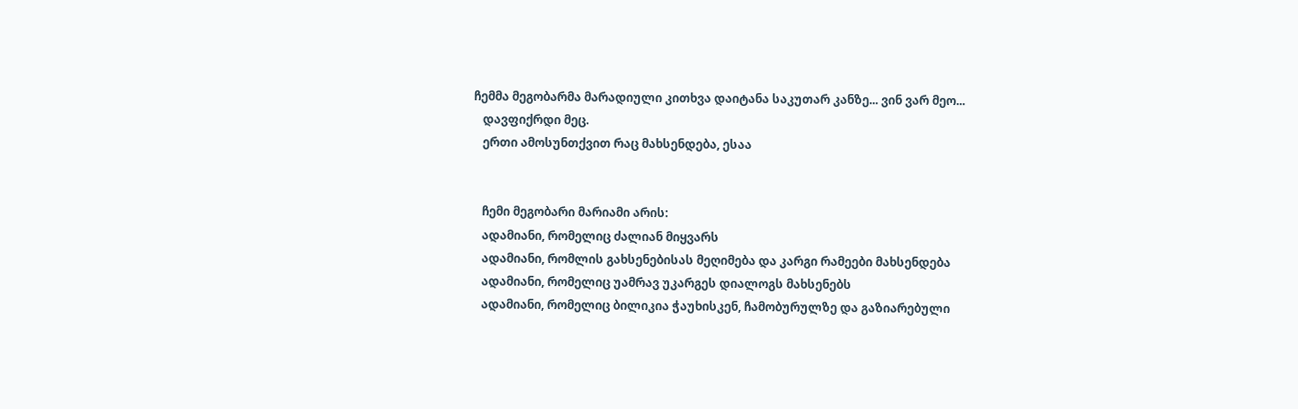ჩემმა მეგობარმა მარადიული კითხვა დაიტანა საკუთარ კანზე... ვინ ვარ მეო...
   დავფიქრდი მეც.
   ერთი ამოსუნთქვით რაც მახსენდება, ესაა


   ჩემი მეგობარი მარიამი არის:
   ადამიანი, რომელიც ძალიან მიყვარს
   ადამიანი, რომლის გახსენებისას მეღიმება და კარგი რამეები მახსენდება
   ადამიანი, რომელიც უამრავ უკარგეს დიალოგს მახსენებს
   ადამიანი, რომელიც ბილიკია ჭაუხისკენ, ჩამობურულზე და გაზიარებული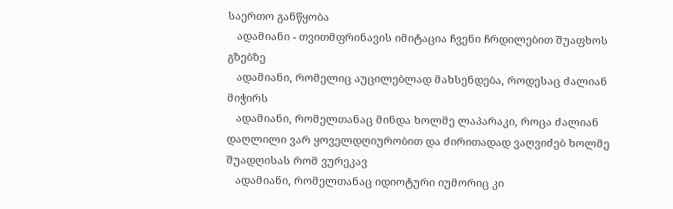საერთო განწყობა
   ადამიანი - თვითმფრინავის იმიტაცია ჩვენი ჩრდილებით შუაფხოს გზებზე
   ადამიანი, რომელიც აუცილებლად მახსენდება, როდესაც ძალიან მიჭირს
   ადამიანი, რომელთანაც მინდა ხოლმე ლაპარაკი, როცა ძალიან დაღლილი ვარ ყოველდღიურობით და ძირითადად ვაღვიძებ ხოლმე შუადღისას რომ ვურეკავ
   ადამიანი, რომელთანაც იდიოტური იუმორიც კი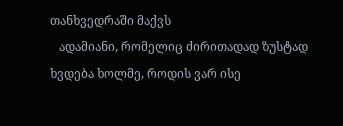თანხვედრაში მაქვს
   ადამიანი, რომელიც ძირითადად ზუსტად ხვდება ხოლმე, როდის ვარ ისე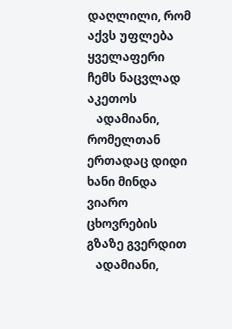დაღლილი, რომ აქვს უფლება ყველაფერი ჩემს ნაცვლად აკეთოს
   ადამიანი, რომელთან ერთადაც დიდი ხანი მინდა ვიარო ცხოვრების გზაზე გვერდით
   ადამიანი,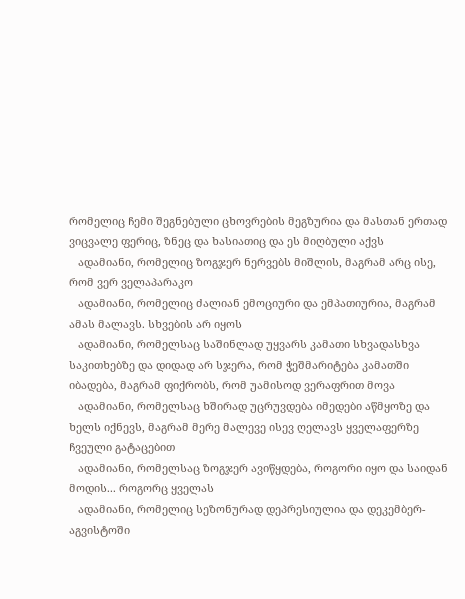რომელიც ჩემი შეგნებული ცხოვრების მეგზურია და მასთან ერთად ვიცვალე ფერიც, ზნეც და ხასიათიც და ეს მიღბული აქვს
   ადამიანი, რომელიც ზოგჯერ ნერვებს მიშლის, მაგრამ არც ისე, რომ ვერ ველაპარაკო
   ადამიანი, რომელიც ძალიან ემოციური და ემპათიურია, მაგრამ ამას მალავს. სხვების არ იყოს
   ადამიანი, რომელსაც საშინლად უყვარს კამათი სხვადასხვა საკითხებზე და დიდად არ სჯერა, რომ ჭეშმარიტება კამათში იბადება, მაგრამ ფიქრობს, რომ უამისოდ ვერაფრით მოვა
   ადამიანი, რომელსაც ხშირად უცრუვდება იმედები აწმყოზე და ხელს იქნევს, მაგრამ მერე მალევე ისევ ღელავს ყველაფერზე ჩვეული გატაცებით
   ადამიანი, რომელსაც ზოგჯერ ავიწყდება, როგორი იყო და საიდან მოდის... როგორც ყველას
   ადამიანი, რომელიც სეზონურად დეპრესიულია და დეკემბერ-აგვისტოში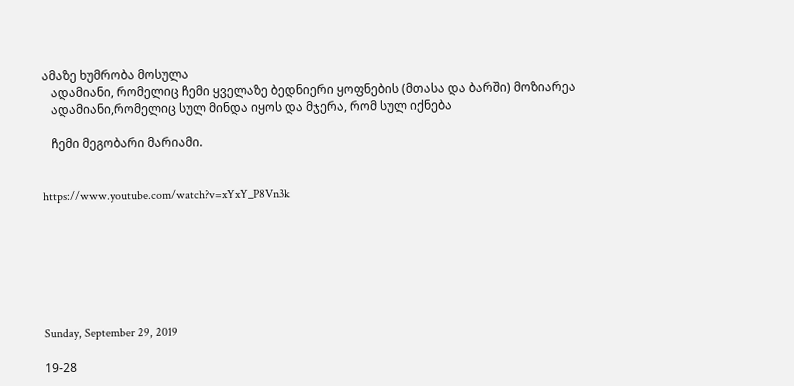ამაზე ხუმრობა მოსულა
   ადამიანი, რომელიც ჩემი ყველაზე ბედნიერი ყოფნების (მთასა და ბარში) მოზიარეა
   ადამიანი,რომელიც სულ მინდა იყოს და მჯერა, რომ სულ იქნება

   ჩემი მეგობარი მარიამი.


https://www.youtube.com/watch?v=xYxY_P8Vn3k







Sunday, September 29, 2019

19-28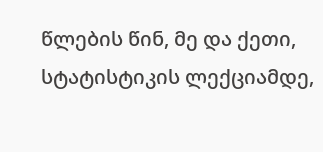წლების წინ, მე და ქეთი, სტატისტიკის ლექციამდე,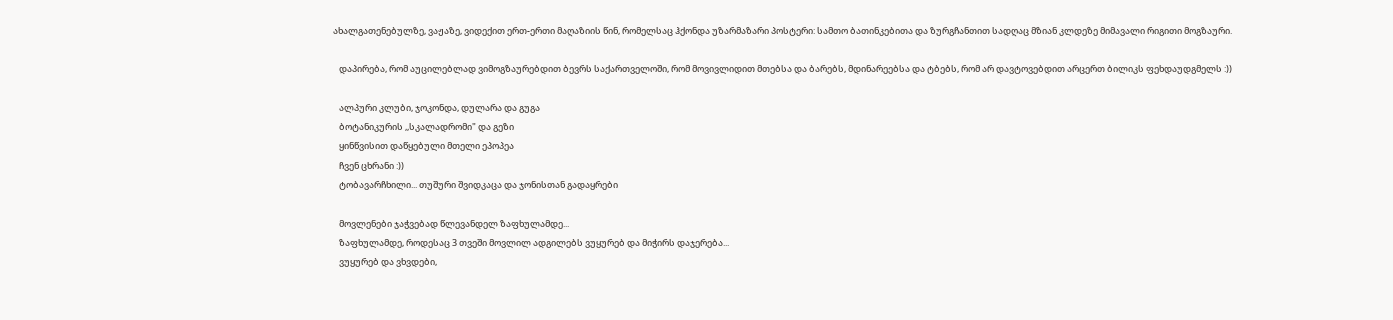ახალგათენებულზე, ვაჟაზე, ვიდექით ერთ-ერთი მაღაზიის წინ, რომელსაც ჰქონდა უზარმაზარი პოსტერი: სამთო ბათინკებითა და ზურგჩანთით სადღაც მზიან კლდეზე მიმავალი რიგითი მოგზაური.

   დაპირება, რომ აუცილებლად ვიმოგზაურებდით ბევრს საქართველოში, რომ მოვივლიდით მთებსა და ბარებს, მდინარეებსა და ტბებს, რომ არ დავტოვებდით არცერთ ბილიკს ფეხდაუდგმელს :))

   ალპური კლუბი, ჯოკონდა, დულარა და გუგა
   ბოტანიკურის ,,სკალადრომი" და გეზი
   ყინწვისით დაწყებული მთელი ეპოპეა
   ჩვენ ცხრანი :))
   ტობავარჩხილი... თუშური შვიდკაცა და ჯონისთან გადაყრები

   მოვლენები ჯაჭვებად წლევანდელ ზაფხულამდე...
   ზაფხულამდე, როდესაც 3 თვეში მოვლილ ადგილებს ვუყურებ და მიჭირს დაჯერება...
   ვუყურებ და ვხვდები,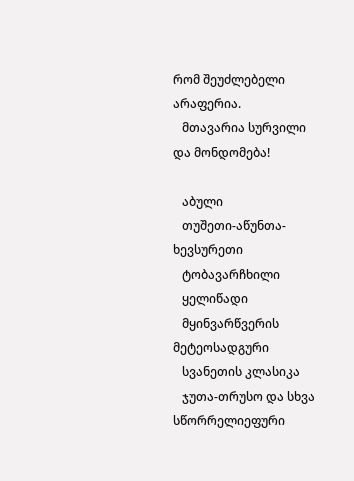რომ შეუძლებელი არაფერია.
   მთავარია სურვილი და მონდომება!

   აბული
   თუშეთი-აწუნთა-ხევსურეთი
   ტობავარჩხილი
   ყელიწადი
   მყინვარწვერის მეტეოსადგური
   სვანეთის კლასიკა
   ჯუთა-თრუსო და სხვა სწორრელიეფური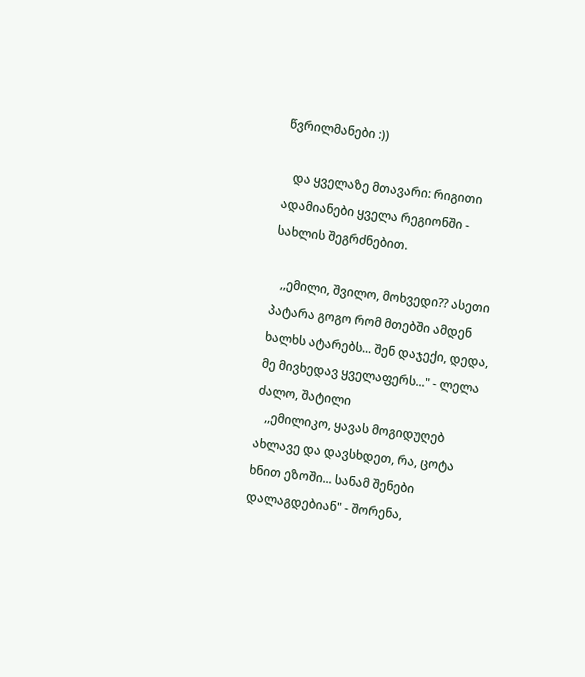წვრილმანები :))

   და ყველაზე მთავარი: რიგითი ადამიანები ყველა რეგიონში - სახლის შეგრძნებით.

   ,,ემილი, შვილო, მოხვედი?? ასეთი პატარა გოგო რომ მთებში ამდენ ხალხს ატარებს... შენ დაჯექი, დედა, მე მივხედავ ყველაფერს..." - ლელა ძალო, შატილი
   ,,ემილიკო, ყავას მოგიდუღებ ახლავე და დავსხდეთ, რა, ცოტა ხნით ეზოში... სანამ შენები დალაგდებიან" - შორენა,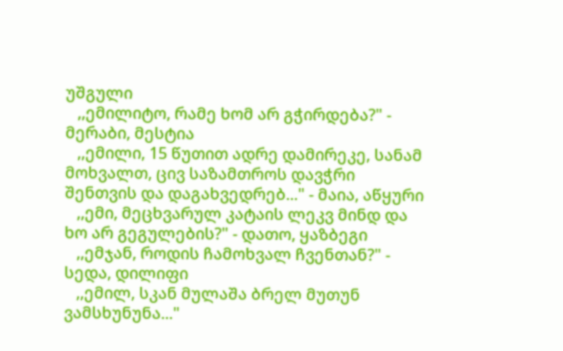უშგული
   ,,ემილიტო, რამე ხომ არ გჭირდება?" - მერაბი, მესტია
   ,,ემილი, 15 წუთით ადრე დამირეკე, სანამ მოხვალთ, ცივ საზამთროს დავჭრი შენთვის და დაგახვედრებ..." - მაია, აწყური
   ,,ემი, მეცხვარულ კატაის ლეკვ მინდ და ხო არ გეგულების?" - დათო, ყაზბეგი
   ,,ემჯან, როდის ჩამოხვალ ჩვენთან?" - სედა, დილიფი
   ,,ემილ, სკან მულაშა ბრელ მუთუნ ვამსხუნუნა..."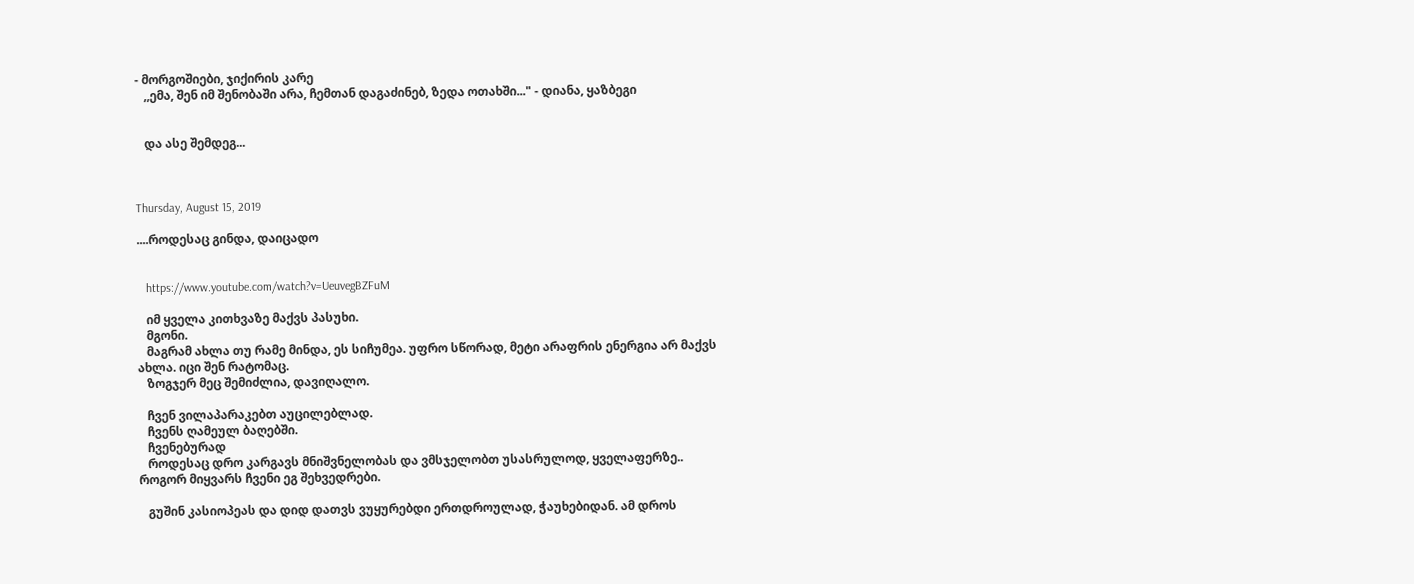- მორგოშიები, ჯიქირის კარე
   ,,ემა, შენ იმ შენობაში არა, ჩემთან დაგაძინებ, ზედა ოთახში..." - დიანა, ყაზბეგი


   და ასე შემდეგ...



Thursday, August 15, 2019

....როდესაც გინდა, დაიცადო


   https://www.youtube.com/watch?v=UeuvegBZFuM

   იმ ყველა კითხვაზე მაქვს პასუხი.
   მგონი.
   მაგრამ ახლა თუ რამე მინდა, ეს სიჩუმეა. უფრო სწორად, მეტი არაფრის ენერგია არ მაქვს ახლა. იცი შენ რატომაც.
   ზოგჯერ მეც შემიძლია, დავიღალო.

   ჩვენ ვილაპარაკებთ აუცილებლად.
   ჩვენს ღამეულ ბაღებში.
   ჩვენებურად
   როდესაც დრო კარგავს მნიშვნელობას და ვმსჯელობთ უსასრულოდ, ყველაფერზე..    როგორ მიყვარს ჩვენი ეგ შეხვედრები.

   გუშინ კასიოპეას და დიდ დათვს ვუყურებდი ერთდროულად, ჭაუხებიდან. ამ დროს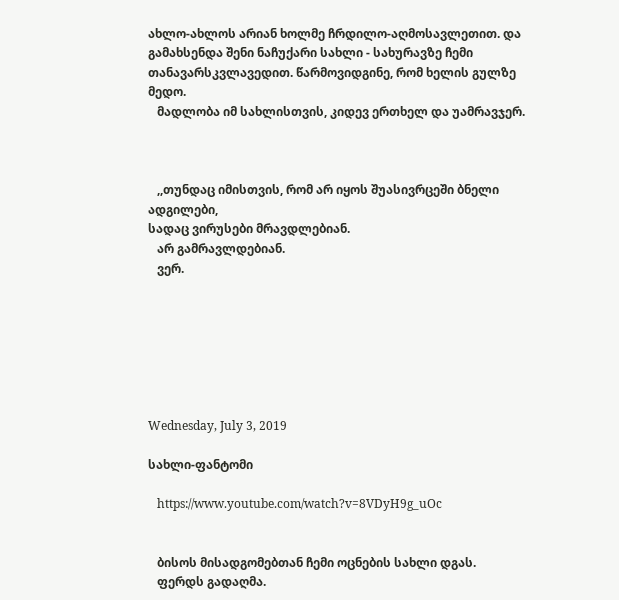ახლო-ახლოს არიან ხოლმე ჩრდილო-აღმოსავლეთით. და გამახსენდა შენი ნაჩუქარი სახლი - სახურავზე ჩემი თანავარსკვლავედით. წარმოვიდგინე, რომ ხელის გულზე მედო.
   მადლობა იმ სახლისთვის, კიდევ ერთხელ და უამრავჯერ.



   ,,თუნდაც იმისთვის, რომ არ იყოს შუასივრცეში ბნელი ადგილები,
სადაც ვირუსები მრავდლებიან.
   არ გამრავლდებიან.
   ვერ.







Wednesday, July 3, 2019

სახლი-ფანტომი

   https://www.youtube.com/watch?v=8VDyH9g_uOc


   ბისოს მისადგომებთან ჩემი ოცნების სახლი დგას.
   ფერდს გადაღმა.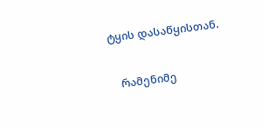ტყის დასაწყისთან.

   რამენიმე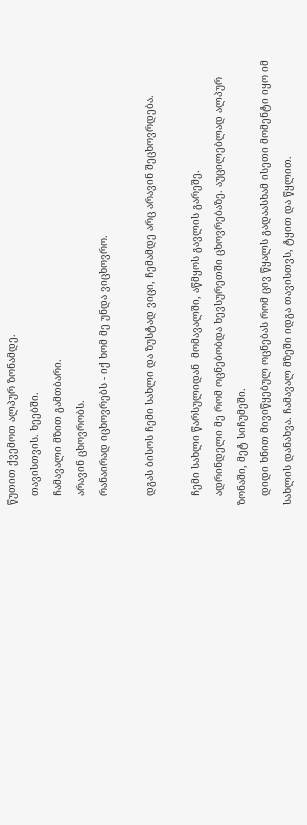წუთით ქვემოთ ალპურ ზონამდე.
   თავისთვის. ხეებში.
   ჩამავალი მზით გამთბარი.
   არავინ ცხოვრობს.
   რანაირად იცხოვრებს - იქ ხომ მე უნდა ვიცხოვრო.

   დგას ბისოს ჩემი სახლი და ზუსტად ვიცი, ჩემამდე არც არავინ შეცხოვრდება.

   ჩემი სახლი წარსულიდან  მომავალში, აწმყოს გავლის გარეშე.
   ადრინდელი მე რომ ოცნებობდა ხევსურეთში ცხოვრებაზე. აუცილებლად ალპურ ზონაში, მეტ სიჩუმეში.
   დიდი ხნით მივიწყებულ ოცნებას რომ ცივ წყალს გადაასხამ ისეთი მომენტი იყო იმ სახლის დანახვა. ჩამავალ მზეში იდგა თავისთვს, ტყით და წყლით.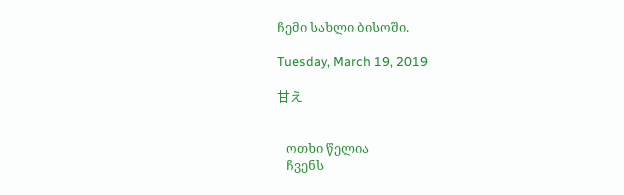ჩემი სახლი ბისოში.

Tuesday, March 19, 2019

甘え


   ოთხი წელია
   ჩვენს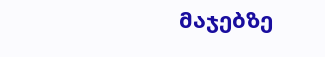მაჯებზე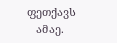ფეთქავს
   ამაე.